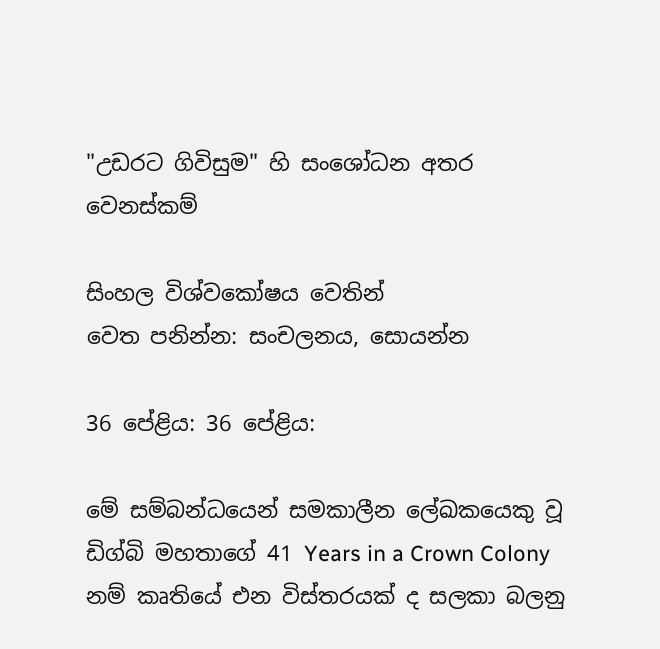"උඩරට ගිවිසුම" හි සංශෝධන අතර වෙනස්කම්

සිංහල විශ්වකෝෂය වෙතින්
වෙත පනින්න: සංචලනය, සොයන්න

36 පේළිය: 36 පේළිය:

මේ සම්බන්ධයෙන් සමකාලීන ලේඛකයෙකු වූ ඩිග්බි මහතාගේ 41 Years in a Crown Colony නම් කෘතියේ එන විස්තරයක් ද සලකා බලනු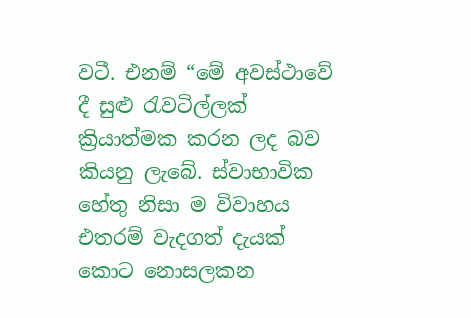වටී. එනම් “මේ අවස්ථාවේ දී සුළු රැවටිල්ලක් ක්‍රියාත්මක කරන ලද බව කියනු ලැබේ. ස්වාභාවික හේතු නිසා ම විවාහය එතරම් වැදගත් දැයක් කොට නොසලකන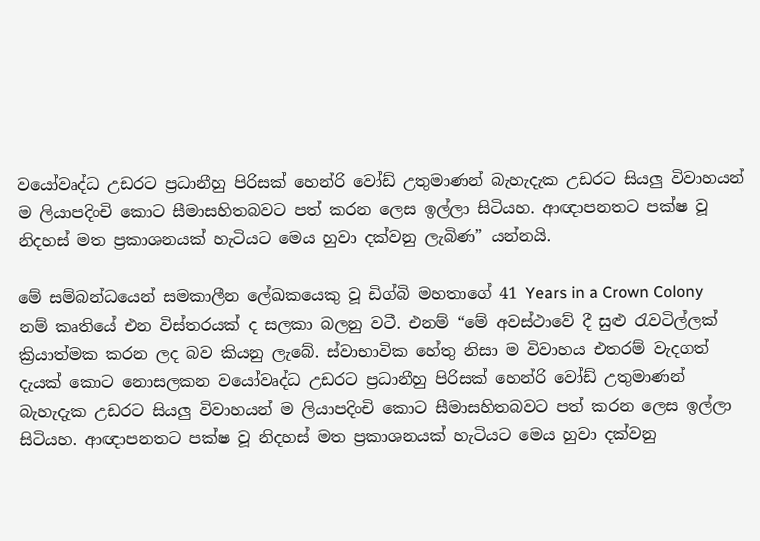වයෝවෘද්ධ උඩරට ප්‍රධානීහු පිරිසක් හෙන්රි වෝඩ් උතුමාණන් බැහැදැක උඩරට සියලු විවාහයන් ම ලියාපදිංචි කොට සීමාසහිතබවට පත් කරන ලෙස ඉල්ලා සිටියහ. ආඥාපනතට පක්ෂ වූ නිදහස් මත ප්‍රකාශනයක් හැටියට මෙය හුවා දක්වනු ලැබිණ” යන්නයි.

මේ සම්බන්ධයෙන් සමකාලීන ලේඛකයෙකු වූ ඩිග්බි මහතාගේ 41 Years in a Crown Colony නම් කෘතියේ එන විස්තරයක් ද සලකා බලනු වටී. එනම් “මේ අවස්ථාවේ දී සුළු රැවටිල්ලක් ක්‍රියාත්මක කරන ලද බව කියනු ලැබේ. ස්වාභාවික හේතු නිසා ම විවාහය එතරම් වැදගත් දැයක් කොට නොසලකන වයෝවෘද්ධ උඩරට ප්‍රධානීහු පිරිසක් හෙන්රි වෝඩ් උතුමාණන් බැහැදැක උඩරට සියලු විවාහයන් ම ලියාපදිංචි කොට සීමාසහිතබවට පත් කරන ලෙස ඉල්ලා සිටියහ. ආඥාපනතට පක්ෂ වූ නිදහස් මත ප්‍රකාශනයක් හැටියට මෙය හුවා දක්වනු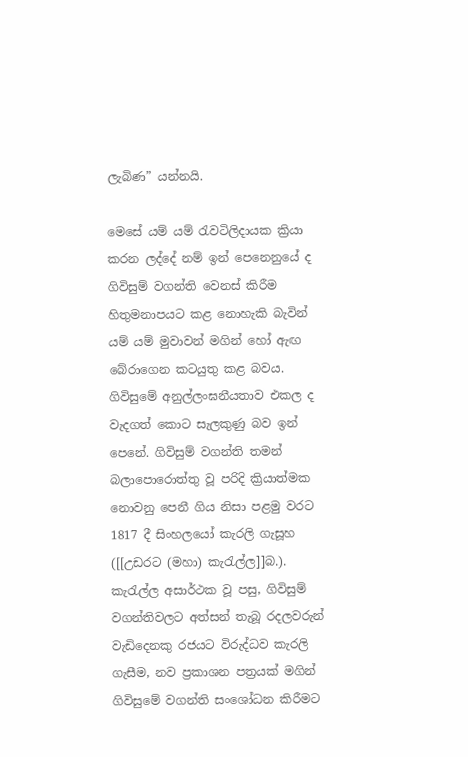ලැබිණ” යන්නයි.

මෙසේ යම් යම් රැවටිලිදායක ක්‍රියා කරන ලද්දේ නම් ඉන් පෙනෙනුයේ ද ගිවිසුම් වගන්ති වෙනස් කිරීම හිතුමනාපයට කළ නොහැකි බැවින් යම් යම් මුවාවන් මගින් හෝ ඇඟ බේරාගෙන කටයුතු කළ බවය. ගිවිසුමේ අනුල්ලංඝනීයතාව එකල ද වැදගත් කොට සැලකුණු බව ඉන් පෙනේ. ගිවිසුම් වගන්ති තමන් බලාපොරොත්තු වූ පරිදි ක්‍රියාත්මක නොවනු පෙනී ගිය නිසා පළමු වරට 1817 දී සිංහලයෝ කැරලි ගැසූහ ([[උඩරට (මහා) කැරැල්ල]]බ.). කැරැල්ල අසාර්ථක වූ පසු, ගිවිසුම් වගන්තිවලට අත්සන් තැබූ රදලවරුන් වැඩිදෙනකු රජයට විරුද්ධව කැරලි ගැසීම, නව ප්‍රකාශන පත්‍රයක් මගින් ගිවිසුමේ වගන්ති සංශෝධන කිරීමට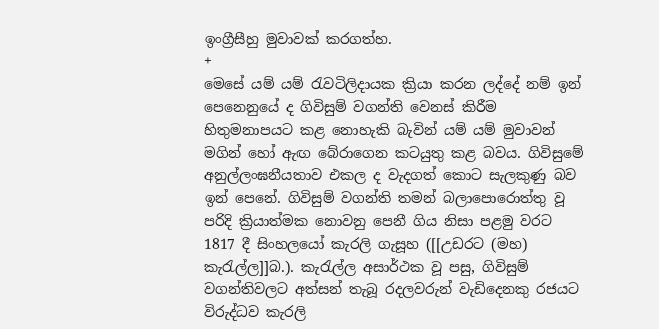ඉංග්‍රීසීහු මුවාවක් කරගත්හ.
+
මෙසේ යම් යම් රැවටිලිදායක ක්‍රියා කරන ලද්දේ නම් ඉන් පෙනෙනුයේ ද ගිවිසුම් වගන්ති වෙනස් කිරීම හිතුමනාපයට කළ නොහැකි බැවින් යම් යම් මුවාවන් මගින් හෝ ඇඟ බේරාගෙන කටයුතු කළ බවය. ගිවිසුමේ අනුල්ලංඝනීයතාව එකල ද වැදගත් කොට සැලකුණු බව ඉන් පෙනේ. ගිවිසුම් වගන්ති තමන් බලාපොරොත්තු වූ පරිදි ක්‍රියාත්මක නොවනු පෙනී ගිය නිසා පළමු වරට 1817 දී සිංහලයෝ කැරලි ගැසූහ ([[උඩරට (මහ) කැරැල්ල]]බ.). කැරැල්ල අසාර්ථක වූ පසු, ගිවිසුම් වගන්තිවලට අත්සන් තැබූ රදලවරුන් වැඩිදෙනකු රජයට විරුද්ධව කැරලි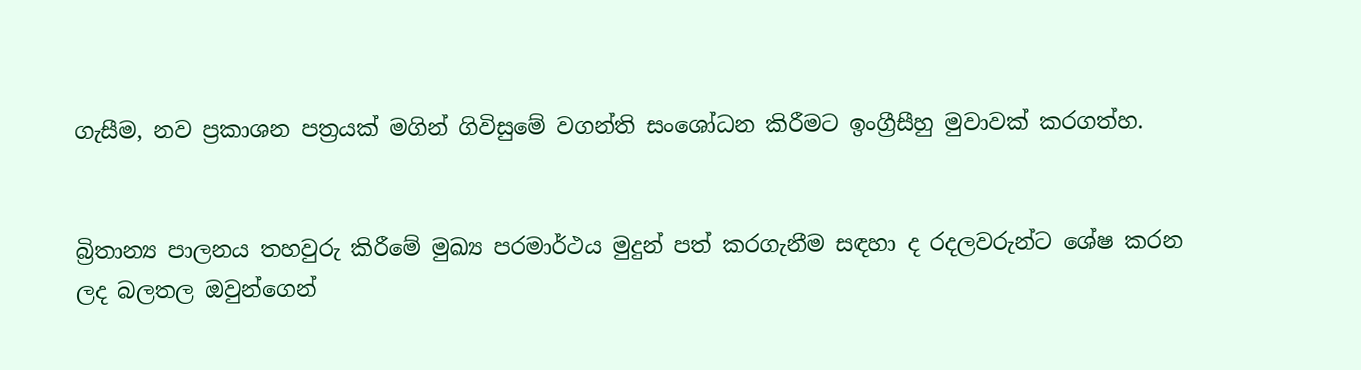ගැසීම, නව ප්‍රකාශන පත්‍රයක් මගින් ගිවිසුමේ වගන්ති සංශෝධන කිරීමට ඉංග්‍රීසීහු මුවාවක් කරගත්හ.


බ්‍රිතාන්‍ය පාලනය තහවුරු කිරීමේ මුඛ්‍ය පරමාර්ථය මුදුන් පත් කරගැනීම සඳහා ද රදලවරුන්ට ශේෂ කරන ලද බලතල ඔවුන්ගෙන්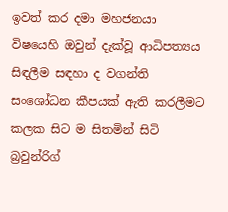ඉවත් කර දමා මහජනයා විෂයෙහි ඔවුන් දැක්වූ ආධිපත්‍යය සිඳලීම සඳහා ද වගන්ති සංශෝධන කීපයක් ඇති කරලීමට කලක සිට ම සිතමින් සිටි බ්‍රවුන්රිග්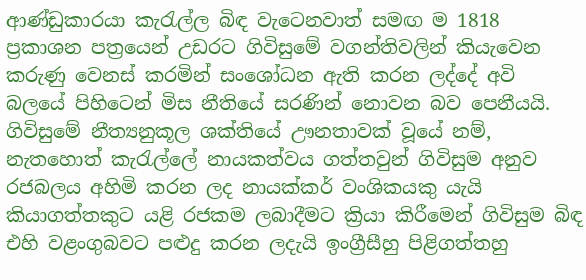ආණ්ඩුකාරයා කැරැල්ල බිඳ වැටෙනවාත් සමඟ ම 1818 ප්‍රකාශන පත්‍රයෙන් උඩරට ගිවිසුමේ වගන්තිවලින් කියැවෙන කරුණු වෙනස් කරමින් සංශෝධන ඇති කරන ලද්දේ අවි බලයේ පිහිටෙන් මිස නීතියේ සරණින් නොවන බව පෙනීයයි. ගිවිසුමේ නීත්‍යනුකූල ශක්තියේ ඌනතාවක් වූයේ නම්, නැතහොත් කැරැල්ලේ නායකත්වය ගත්තවුන් ගිවිසුම අනුව රජබලය අහිමි කරන ලද නායක්කර් වංශිකයකු යැයි කියාගත්තකුට යළි රජකම ලබාදීමට ක්‍රියා කිරීමෙන් ගිවිසුම බිඳ එහි වළංගුබවට පළුදු කරන ලදැයි ඉංග්‍රීසීහු පිළිගත්තහු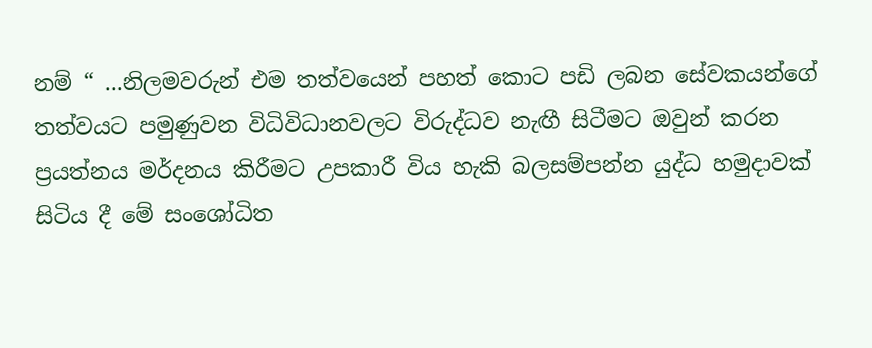නම් “ ...නිලමවරුන් එම තත්වයෙන් පහත් කොට පඩි ලබන සේවකයන්ගේ තත්වයට පමුණුවන විධිවිධානවලට විරුද්ධව නැඟී සිටීමට ඔවුන් කරන ප්‍රයත්නය මර්දනය කිරීමට උපකාරී විය හැකි බලසම්පන්න යුද්ධ හමුදාවක් සිටිය දී මේ සංශෝධිත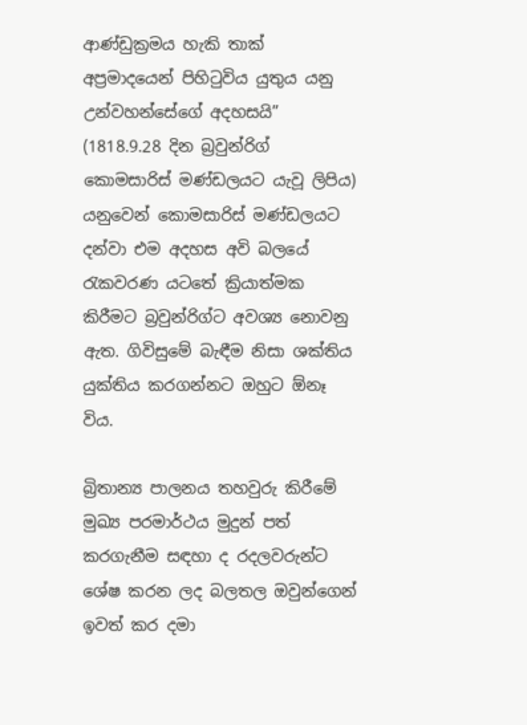ආණ්ඩුක්‍රමය හැකි තාක් අප්‍රමාදයෙන් පිහිටුවිය යුතුය යනු උන්වහන්සේගේ අදහසයි” (1818.9.28 දින බ්‍රවුන්රිග් කොමසාරිස් මණ්ඩලයට යැවූ ලිපිය) යනුවෙන් කොමසාරිස් මණ්ඩලයට දන්වා එම අදහස අවි බලයේ රැකවරණ යටතේ ක්‍රියාත්මක කිරීමට බ්‍රවුන්රිග්ට අවශ්‍ය නොවනු ඇත. ගිවිසුමේ බැඳීම නිසා ශක්තිය යුක්තිය කරගන්නට ඔහුට ඕනෑ විය.

බ්‍රිතාන්‍ය පාලනය තහවුරු කිරීමේ මුඛ්‍ය පරමාර්ථය මුදුන් පත් කරගැනීම සඳහා ද රදලවරුන්ට ශේෂ කරන ලද බලතල ඔවුන්ගෙන් ඉවත් කර දමා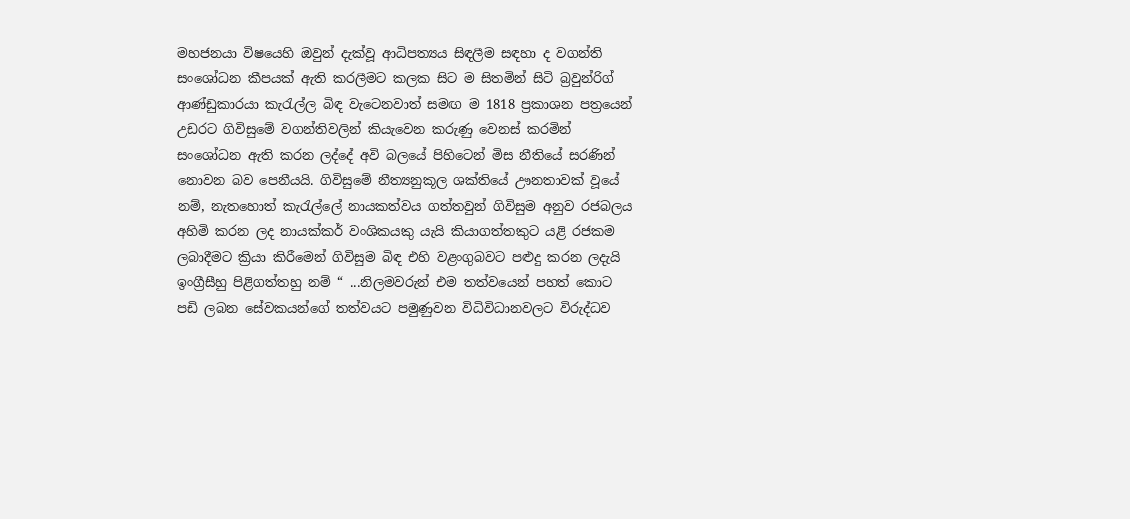මහජනයා විෂයෙහි ඔවුන් දැක්වූ ආධිපත්‍යය සිඳලීම සඳහා ද වගන්ති සංශෝධන කීපයක් ඇති කරලීමට කලක සිට ම සිතමින් සිටි බ්‍රවුන්රිග් ආණ්ඩුකාරයා කැරැල්ල බිඳ වැටෙනවාත් සමඟ ම 1818 ප්‍රකාශන පත්‍රයෙන් උඩරට ගිවිසුමේ වගන්තිවලින් කියැවෙන කරුණු වෙනස් කරමින් සංශෝධන ඇති කරන ලද්දේ අවි බලයේ පිහිටෙන් මිස නීතියේ සරණින් නොවන බව පෙනීයයි. ගිවිසුමේ නීත්‍යනුකූල ශක්තියේ ඌනතාවක් වූයේ නම්, නැතහොත් කැරැල්ලේ නායකත්වය ගත්තවුන් ගිවිසුම අනුව රජබලය අහිමි කරන ලද නායක්කර් වංශිකයකු යැයි කියාගත්තකුට යළි රජකම ලබාදීමට ක්‍රියා කිරීමෙන් ගිවිසුම බිඳ එහි වළංගුබවට පළුදු කරන ලදැයි ඉංග්‍රීසීහු පිළිගත්තහු නම් “ ...නිලමවරුන් එම තත්වයෙන් පහත් කොට පඩි ලබන සේවකයන්ගේ තත්වයට පමුණුවන විධිවිධානවලට විරුද්ධව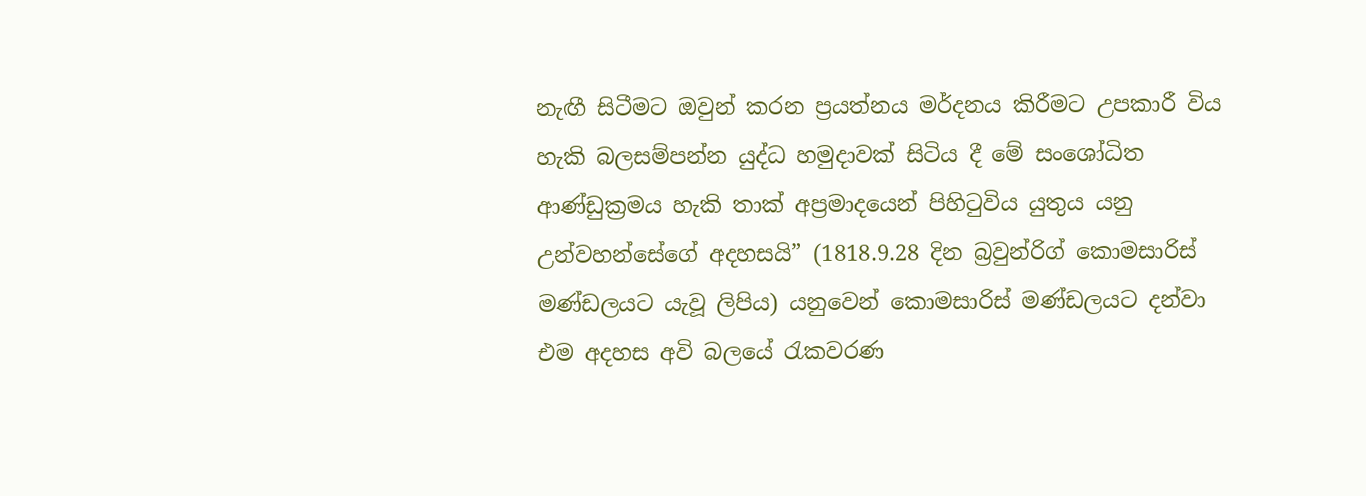නැඟී සිටීමට ඔවුන් කරන ප්‍රයත්නය මර්දනය කිරීමට උපකාරී විය හැකි බලසම්පන්න යුද්ධ හමුදාවක් සිටිය දී මේ සංශෝධිත ආණ්ඩුක්‍රමය හැකි තාක් අප්‍රමාදයෙන් පිහිටුවිය යුතුය යනු උන්වහන්සේගේ අදහසයි” (1818.9.28 දින බ්‍රවුන්රිග් කොමසාරිස් මණ්ඩලයට යැවූ ලිපිය) යනුවෙන් කොමසාරිස් මණ්ඩලයට දන්වා එම අදහස අවි බලයේ රැකවරණ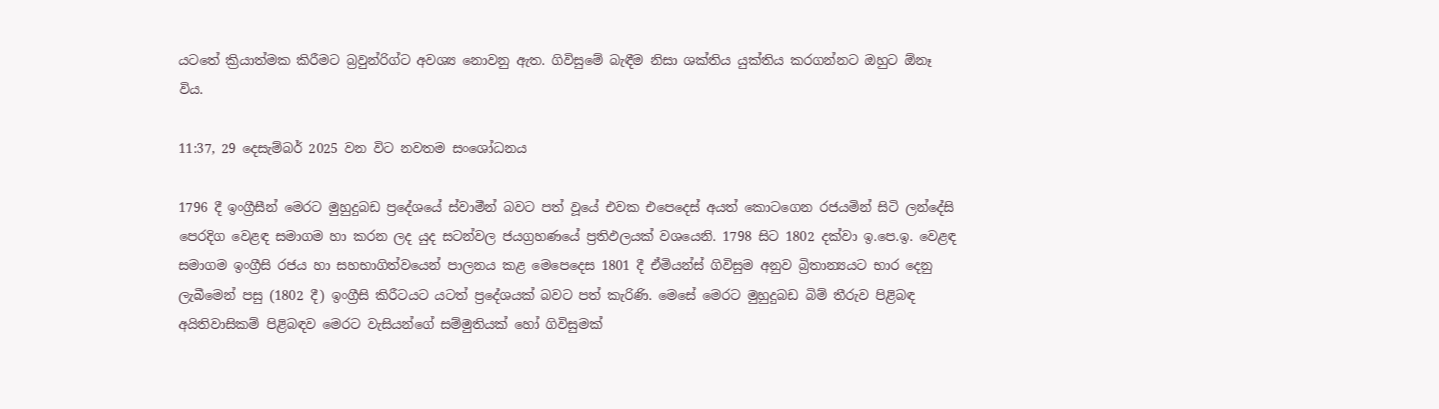යටතේ ක්‍රියාත්මක කිරීමට බ්‍රවුන්රිග්ට අවශ්‍ය නොවනු ඇත. ගිවිසුමේ බැඳීම නිසා ශක්තිය යුක්තිය කරගන්නට ඔහුට ඕනෑ විය.

11:37, 29 දෙසැම්බර් 2025 වන විට නවතම සංශෝධනය

1796 දී ඉංග්‍රීසීන් මෙරට මුහුදුබඩ ප්‍රදේශයේ ස්වාමීන් බවට පත් වූයේ එවක එපෙදෙස් අයත් කොටගෙන රජයමින් සිටි ලන්දේසි පෙරදිග වෙළඳ සමාගම හා කරන ලද යුද සටන්වල ජයග්‍රහණයේ ප්‍රතිඵලයක් වශයෙනි. 1798 සිට 1802 දක්වා ඉ.පෙ.ඉ. වෙළඳ සමාගම ඉංග්‍රීසි රජය හා සහභාගිත්වයෙන් පාලනය කළ මෙපෙදෙස 1801 දී ඒමියන්ස් ගිවිසුම අනුව බ්‍රිතාන්‍යයට භාර දෙනු ලැබීමෙන් පසු (1802 දී) ඉංග්‍රීසි කිරීටයට යටත් ප්‍රදේශයක් බවට පත් කැරිණි. මෙසේ මෙරට මුහුදුබඩ බිම් තීරුව පිළිබඳ අයිතිවාසිකම් පිළිබඳව මෙරට වැසියන්ගේ සම්මුතියක් හෝ ගිවිසුමක්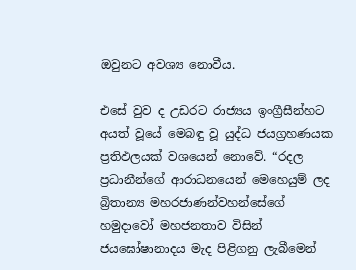ඔවුනට අවශ්‍ය නොවීය.

එසේ වුව ද උඩරට රාජ්‍යය ඉංග්‍රීසීන්හට අයත් වූයේ මෙබඳු වූ යුද්ධ ජයග්‍රහණයක ප්‍රතිඵලයක් වශයෙන් නොවේ. “රදල ප්‍රධානීන්ගේ ආරාධනයෙන් මෙහෙයුම් ලද බ්‍රිතාන්‍ය මහරජාණන්වහන්සේගේ හමුදාවෝ මහජනතාව විසින් ජයඝෝෂානාදය මැද පිළිගනු ලැබීමෙන්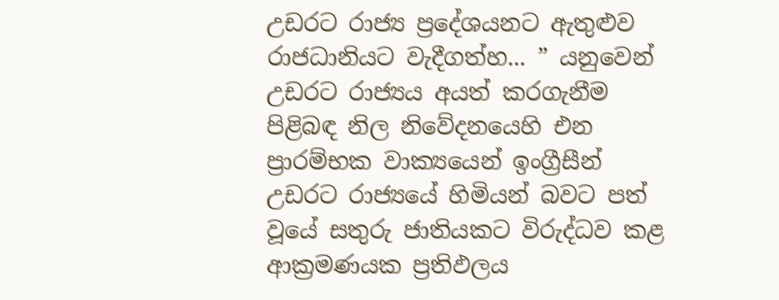උඩරට රාජ්‍ය ප්‍රදේශයනට ඇතුළුව රාජධානියට වැදීගත්හ... ” යනුවෙන් උඩරට රාජ්‍යය අයත් කරගැනීම පිළිබඳ නිල නිවේදනයෙහි එන ප්‍රාරම්භක වාක්‍යයෙන් ඉංග්‍රීසීන් උඩරට රාජ්‍යයේ හිමියන් බවට පත් වූයේ සතුරු ජාතියකට විරුද්ධව කළ ආක්‍රමණයක ප්‍රතිඵලය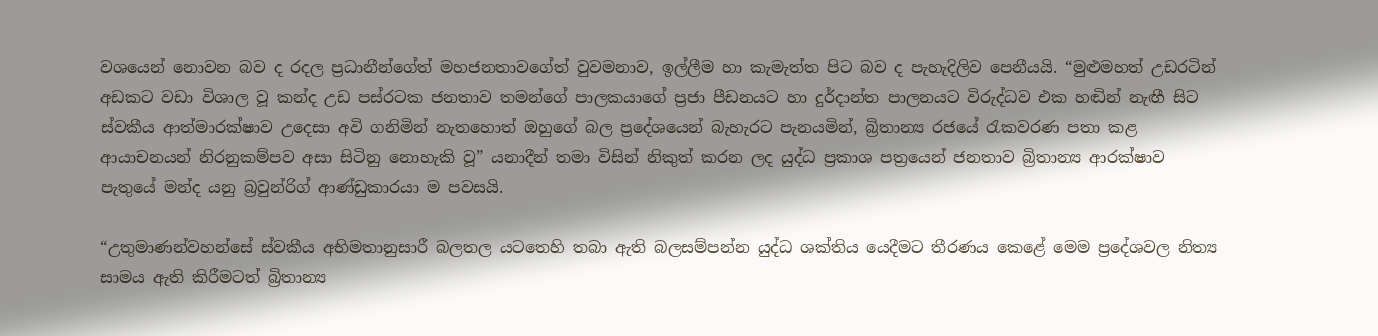වශයෙන් නොවන බව ද රදල ප්‍රධානීන්ගේත් මහජනතාවගේත් වුවමනාව, ඉල්ලීම හා කැමැත්ත පිට බව ද පැහැදිලිව පෙනීයයි. “මුළුමහත් උඩරටින් අඩකට වඩා විශාල වූ කන්ද උඩ පස්රටක ජනතාව තමන්ගේ පාලකයාගේ ප්‍රජා පීඩනයට හා දුර්දාන්ත පාලනයට විරුද්ධව එක හඬින් නැඟී සිට ස්වකීය ආත්මාරක්ෂාව උදෙසා අවි ගනිමින් නැතහොත් ඔහුගේ බල ප්‍රදේශයෙන් බැහැරට පැනයමින්, බ්‍රිතාන්‍ය රජයේ රැකවරණ පතා කළ ආයාචනයන් නිරනුකම්පව අසා සිටිනු නොහැකි වූ” යනාදීන් තමා විසින් නිකුත් කරන ලද යුද්ධ ප්‍රකාශ පත්‍රයෙන් ජනතාව බ්‍රිතාන්‍ය ආරක්ෂාව පැතුයේ මන්ද යනු බ්‍රවුන්රිග් ආණ්ඩුකාරයා ම පවසයි.

“උතුමාණන්වහන්සේ ස්වකීය අභිමතානුසාරී බලතල යටතෙහි තබා ඇති බලසම්පන්න යුද්ධ ශක්තිය යෙදීමට තීරණය කෙළේ මෙම ප්‍රදේශවල නිත්‍ය සාමය ඇති කිරීමටත් බ්‍රිතාන්‍ය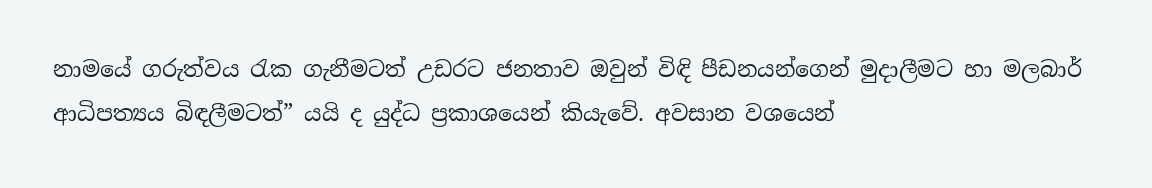නාමයේ ගරුත්වය රැක ගැනීමටත් උඩරට ජනතාව ඔවුන් විඳි පීඩනයන්ගෙන් මුදාලීමට හා මලබාර් ආධිපත්‍යය බිඳලීමටත්” යයි ද යුද්ධ ප්‍රකාශයෙන් කියැවේ. අවසාන වශයෙන්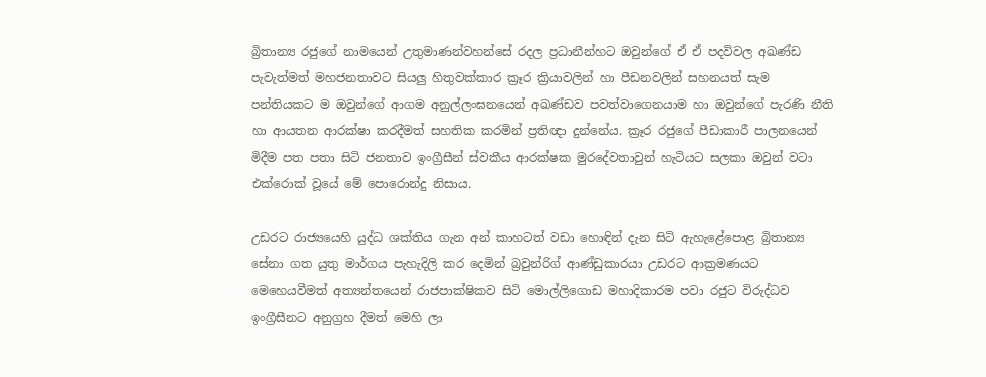බ්‍රිතාන්‍ය රජුගේ නාමයෙන් උතුමාණන්වහන්සේ රදල ප්‍රධානීන්හට ඔවුන්ගේ ඒ ඒ පදවිවල අඛණ්ඩ පැවැත්මත් මහජනතාවට සියලු හිතුවක්කාර ක්‍රෑර ක්‍රියාවලින් හා පීඩනවලින් සහනයත් සැම පන්තියකට ම ඔවුන්ගේ ආගම අනුල්ලංඝනයෙන් අඛණ්ඩව පවත්වාගෙනයාම හා ඔවුන්ගේ පැරණි නීති හා ආයතන ආරක්ෂා කරදීමත් සහතික කරමින් ප්‍රතිඥා දුන්නේය. ක්‍රෑර රජුගේ පීඩාකාරී පාලනයෙන් මිදීම පත පතා සිටි ජනතාව ඉංග්‍රීසීන් ස්වකීය ආරක්ෂක මුරදේවතාවුන් හැටියට සලකා ඔවුන් වටා එක්රොක් වූයේ මේ පොරොන්දු නිසාය.

උඩරට රාජ්‍යයෙහි යුද්ධ ශක්තිය ගැන අන් කාහටත් වඩා හොඳින් දැන සිටි ඇහැළේපොළ බ්‍රිතාන්‍ය සේනා ගත යුතු මාර්ගය පැහැදිලි කර දෙමින් බ්‍රවුන්රිග් ආණ්ඩුකාරයා උඩරට ආක්‍රමණයට මෙහෙයවීමත් අත්‍යන්තයෙන් රාජපාක්ෂිකව සිටි මොල්ලිගොඩ මහාදිකාරම පවා රජුට විරුද්ධව ඉංග්‍රීසීනට අනුග්‍රහ දීමත් මෙහි ලා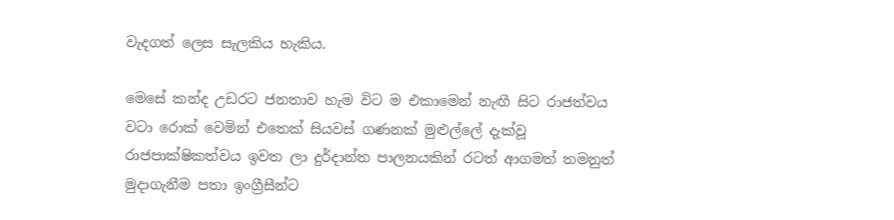වැදගත් ලෙස සැලකිය හැකිය.

මෙසේ කන්ද උඩරට ජනතාව හැම විට ම එකාමෙන් නැඟී සිට රාජත්වය වටා රොක් වෙමින් එතෙක් සියවස් ගණනක් මුළුල්ලේ දැක්වූ රාජපාක්ෂිකත්වය ඉවත ලා දුර්දාන්ත පාලනයකින් රටත් ආගමත් තමනුත් මුදාගැනීම පතා ඉංග්‍රීසීන්ට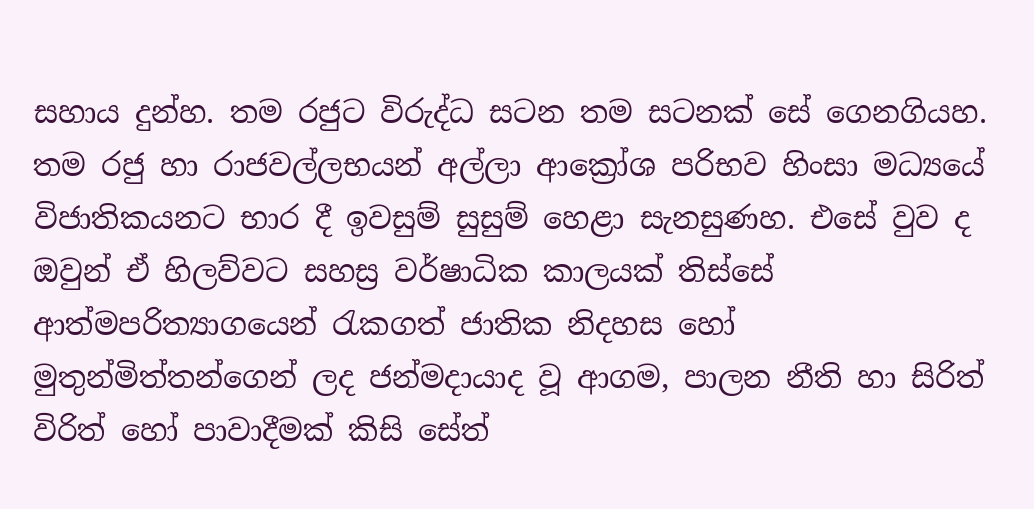සහාය දුන්හ. තම රජුට විරුද්ධ සටන තම සටනක් සේ ගෙනගියහ. තම රජු හා රාජවල්ලභයන් අල්ලා ආක්‍රෝශ පරිභව හිංසා මධ්‍යයේ විජාතිකයනට භාර දී ඉවසුම් සුසුම් හෙළා සැනසුණහ. එසේ වුව ද ඔවුන් ඒ හිලව්වට සහස්‍ර වර්ෂාධික කාලයක් තිස්සේ ආත්මපරිත්‍යාගයෙන් රැකගත් ජාතික නිදහස හෝ මුතුන්මිත්තන්ගෙන් ලද ජන්මදායාද වූ ආගම, පාලන නීති හා සිරිත් විරිත් හෝ පාවාදීමක් කිසි සේත්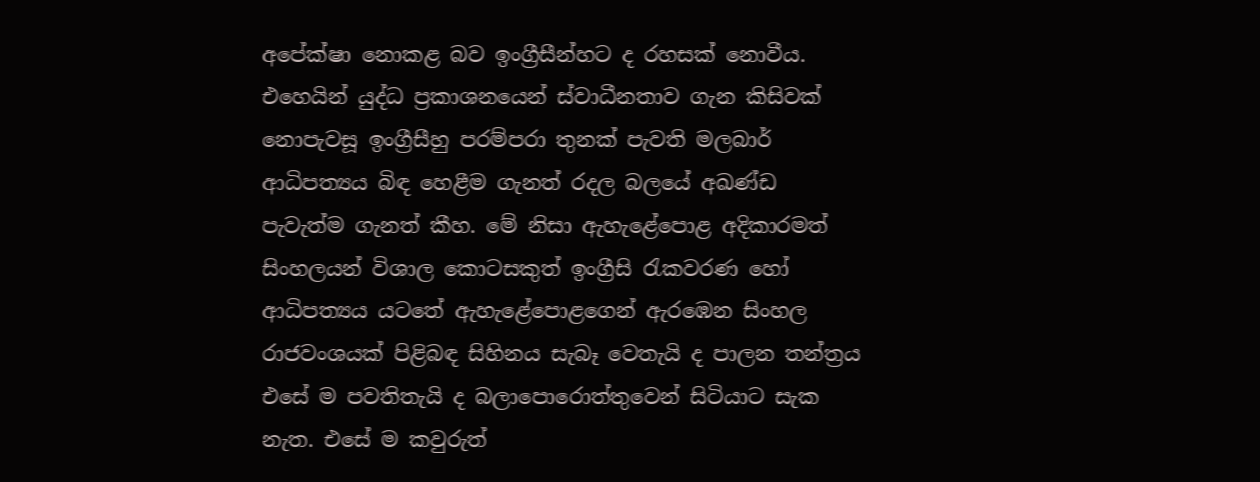අපේක්ෂා නොකළ බව ඉංග්‍රීසීන්හට ද රහසක් නොවීය. එහෙයින් යුද්ධ ප්‍රකාශනයෙන් ස්වාධීනතාව ගැන කිසිවක් නොපැවසූ ඉංග්‍රීසීහු පරම්පරා තුනක් පැවති මලබාර් ආධිපත්‍යය බිඳ හෙළීම ගැනත් රදල බලයේ අඛණ්ඩ පැවැත්ම ගැනත් කීහ. මේ නිසා ඇහැළේපොළ අදිකාරමත් සිංහලයන් විශාල කොටසකුත් ඉංග්‍රීසි රැකවරණ හෝ ආධිපත්‍යය යටතේ ඇහැළේපොළගෙන් ඇරඹෙන සිංහල රාජවංශයක් පිළිබඳ සිහිනය සැබෑ වෙතැයි ද පාලන තන්ත්‍රය එසේ ම පවතිතැයි ද බලාපොරොත්තුවෙන් සිටියාට සැක නැත. එසේ ම කවුරුත්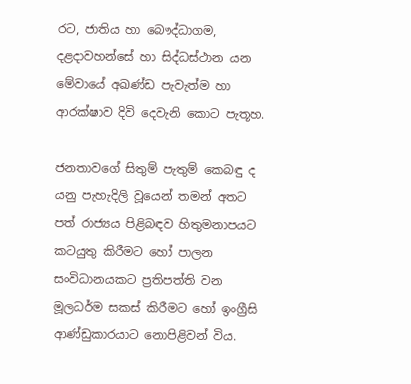රට, ජාතිය හා බෞද්ධාගම, දළදාවහන්සේ හා සිද්ධස්ථාන යන මේවායේ අඛණ්ඩ පැවැත්ම හා ආරක්ෂාව දිවි දෙවැනි කොට පැතූහ.

ජනතාවගේ සිතුම් පැතුම් කෙබඳු ද යනු පැහැදිලි වූයෙන් තමන් අතට පත් රාජ්‍යය පිළිබඳව හිතුමනාපයට කටයුතු කිරීමට හෝ පාලන සංවිධානයකට ප්‍රතිපත්ති වන මූලධර්ම සකස් කිරීමට හෝ ඉංග්‍රීසි ආණ්ඩුකාරයාට නොපිළිවන් විය.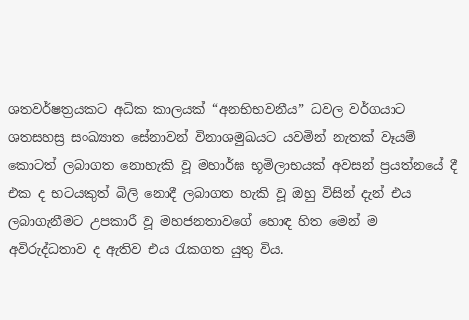ශතවර්ෂත්‍රයකට අධික කාලයක් “අනභිභවනීය” ධවල වර්ගයාට ශතසහස්‍ර සංඛ්‍යාත සේනාවන් විනාශමුඛයට යවමින් නැතක් වෑයම් කොටත් ලබාගත නොහැකි වූ මහාර්ඝ භූමිලාභයක් අවසන් ප්‍රයත්නයේ දී එක ද භටයකුත් බිලි නොදී ලබාගත හැකි වූ ඔහු විසින් දැන් එය ලබාගැනීමට උපකාරී වූ මහජනතාවගේ හොඳ හිත මෙන් ම අවිරුද්ධතාව ද ඇතිව එය රැකගත යුතු විය.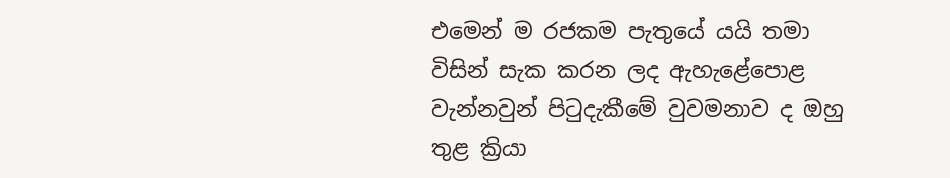එමෙන් ම රජකම පැතුයේ යයි තමා විසින් සැක කරන ලද ඇහැළේපොළ වැන්නවුන් පිටුදැකීමේ වුවමනාව ද ඔහු තුළ ක්‍රියා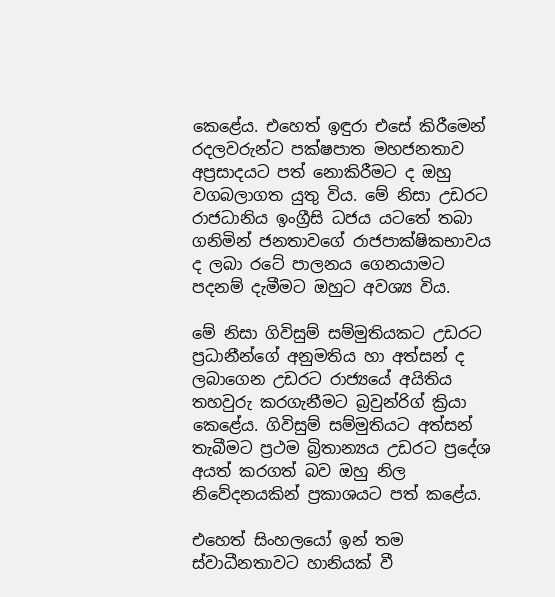කෙළේය. එහෙත් ඉඳුරා එසේ කිරීමෙන් රදලවරුන්ට පක්ෂපාත මහජනතාව අප්‍රසාදයට පත් නොකිරීමට ද ඔහු වගබලාගත යුතු විය. මේ නිසා උඩරට රාජධානිය ඉංග්‍රීසි ධජය යටතේ තබා ගනිමින් ජනතාවගේ රාජපාක්ෂිකභාවය ද ලබා රටේ පාලනය ගෙනයාමට පදනම් දැමීමට ඔහුට අවශ්‍ය විය.

මේ නිසා ගිවිසුම් සම්මුතියකට උඩරට ප්‍රධානීන්ගේ අනුමතිය හා අත්සන් ද ලබාගෙන උඩරට රාජ්‍යයේ අයිතිය තහවුරු කරගැනීමට බ්‍රවුන්රිග් ක්‍රියා කෙළේය. ගිවිසුම් සම්මුතියට අත්සන් තැබීමට ප්‍රථම බ්‍රිතාන්‍යය උඩරට ප්‍රදේශ අයත් කරගත් බව ඔහු නිල නිවේදනයකින් ප්‍රකාශයට පත් කළේය.

එහෙත් සිංහලයෝ ඉන් තම ස්වාධීනතාවට හානියක් වී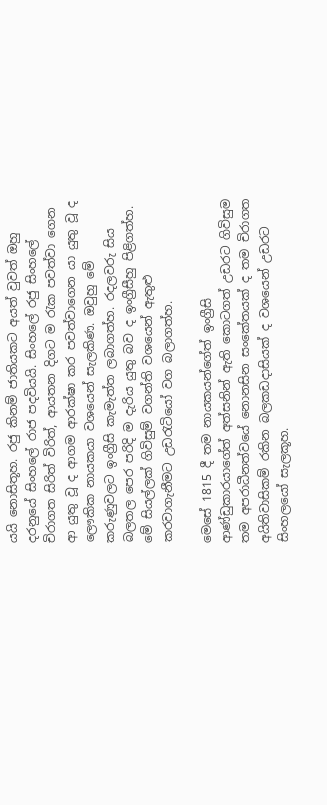යයි නොසිතූහ. රජු කිනම් ජාතියකට අයත් වුවත් ඔහු දරනුයේ සිංහලේ රාජ පදවියයි. සිංහලේ රජු සිංහලේ චිරාගත සිරිත් විරිත්, ආයතන දිගට ම රැක පවත්වා ගෙන ආ යුතු වූ ද ආගම ආරක්ෂා කර පවත්වාගෙන යා යුතු වූ ද ලෞකික නායකයා වශයෙන් සැලකිණ. ඔවුහු මේ කරුණුවලට ඉංග්‍රීසි කැමැත්ත ලබාගත්හ. රදලවරු සිය බලතල පෙර පරිදි ම දැරිය යුතු බව ද ඉංග්‍රීසීහු පිළිගත්හ. මේ සියල්ලක් ගිවිසුම් වගන්ති වශයෙන් ඇතුළු කරවාගැනීමට උඩරැටියෝ වග බලාගත්හ.

මෙසේ 1815 දී තම නායකයන්ගේත් ඉංග්‍රීසි ආණ්ඩුකාරයාගේත් අත්සනින් ඇති කොටගත් උඩරට ගිවිසුම තම අපරාධීනත්වයේ නොනසින සංකේතයක් ද තම චිරාගත අයිතිවාසිකම් රකින බලකඩදාසියක් ද වශයෙන් උඩරට සිංහලයෝ සැලකූහ.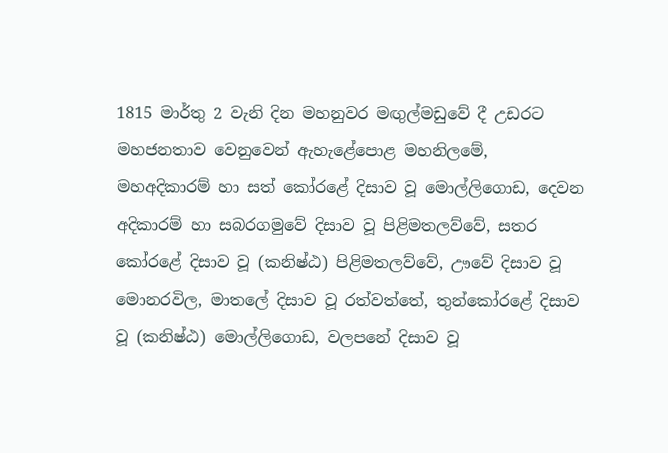1815 මාර්තු 2 වැනි දින මහනුවර මඟුල්මඩුවේ දී උඩරට මහජනතාව වෙනුවෙන් ඇහැළේපොළ මහනිලමේ, මහඅදිකාරම් හා සත් කෝරළේ දිසාව වූ මොල්ලිගොඩ, දෙවන අදිකාරම් හා සබරගමුවේ දිසාව වූ පිළිමතලව්වේ, සතර කෝරළේ දිසාව වූ (කනිෂ්ඨ) පිළිමතලව්වේ, ඌවේ දිසාව වූ මොනරවිල, මාතලේ දිසාව වූ රත්වත්තේ, තුන්කෝරළේ දිසාව වූ (කනිෂ්ඨ) මොල්ලිගොඩ, වලපනේ දිසාව වූ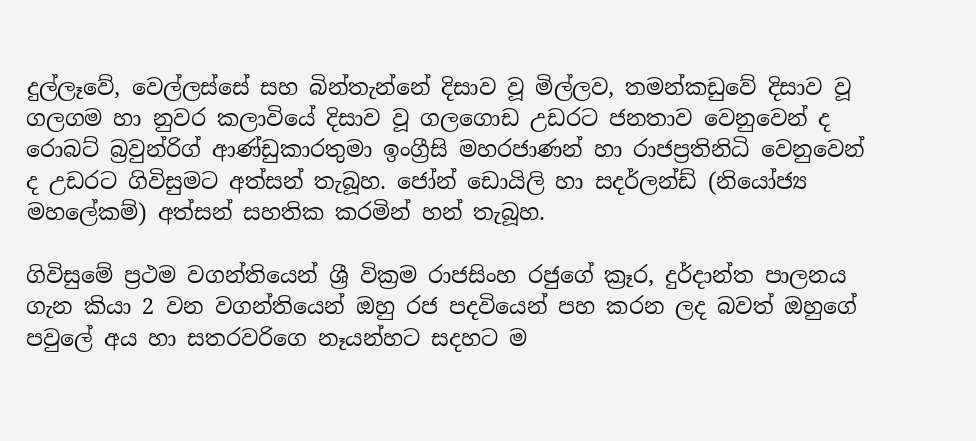දුල්ලෑවේ, වෙල්ලස්සේ සහ බින්තැන්නේ දිසාව වූ මිල්ලව, තමන්කඩුවේ දිසාව වූ ගලගම හා නුවර කලාවියේ දිසාව වූ ගලගොඩ උඩරට ජනතාව වෙනුවෙන් ද රොබට් බ්‍රවුන්රිග් ආණ්ඩුකාරතුමා ඉංග්‍රීසි මහරජාණන් හා රාජප්‍රතිනිධි වෙනුවෙන් ද උඩරට ගිවිසුමට අත්සන් තැබූහ. ජෝන් ඩොයිලි හා සදර්ලන්ඩ් (නියෝජ්‍ය මහලේකම්) අත්සන් සහතික කරමින් හන් තැබූහ.

ගිවිසුමේ ප්‍රථම වගන්තියෙන් ශ්‍රී වික්‍රම රාජසිංහ රජුගේ ක්‍රෑර, දුර්දාන්ත පාලනය ගැන කියා 2 වන වගන්තියෙන් ඔහු රජ පදවියෙන් පහ කරන ලද බවත් ඔහුගේ පවුලේ අය හා සතරවරිගෙ නෑයන්හට සදහට ම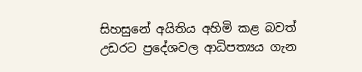සිහසුනේ අයිතිය අහිමි කළ බවත් උඩරට ප්‍රදේශවල ආධිපත්‍යය ගැන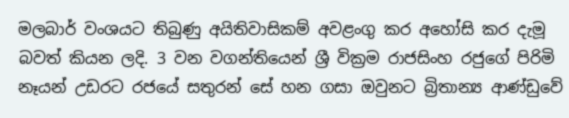මලබාර් වංශයට තිබුණු අයිතිවාසිකම් අවළංගු කර අහෝසි කර දැමූ බවත් කියන ලදි. 3 වන වගන්තියෙන් ශ්‍රී වික්‍රම රාජසිංහ රජුගේ පිරිමි නෑයන් උඩරට රජයේ සතුරන් සේ හන ගසා ඔවුනට බ්‍රිතාන්‍ය ආණ්ඩුවේ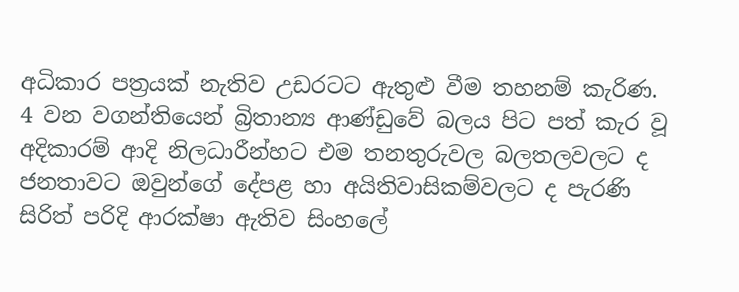අධිකාර පත්‍රයක් නැතිව උඩරටට ඇතුළු වීම තහනම් කැරිණ. 4 වන වගන්තියෙන් බ්‍රිතාන්‍ය ආණ්ඩුවේ බලය පිට පත් කැර වූ අදිකාරම් ආදි නිලධාරීන්හට එම තනතුරුවල බලතලවලට ද ජනතාවට ඔවුන්ගේ දේපළ හා අයිතිවාසිකම්වලට ද පැරණි සිරිත් පරිදි ආරක්ෂා ඇතිව සිංහලේ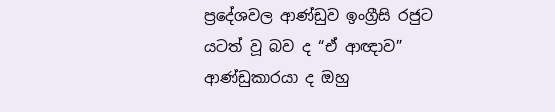ප්‍රදේශවල ආණ්ඩුව ඉංග්‍රීසි රජුට යටත් වූ බව ද “ඒ ආඥාව” ආණ්ඩුකාරයා ද ඔහු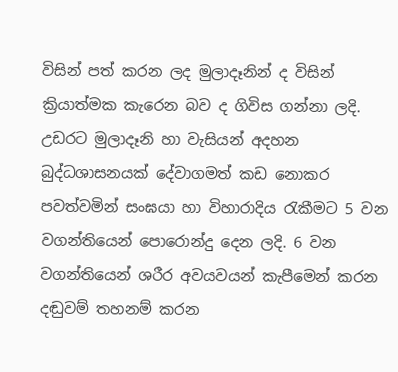විසින් පත් කරන ලද මුලාදෑනින් ද විසින් ක්‍රියාත්මක කැරෙන බව ද ගිවිස ගන්නා ලදි. උඩරට මුලාදෑනි හා වැසියන් අදහන බුද්ධශාසනයක් දේවාගමත් කඩ නොකර පවත්වමින් සංඝයා හා විහාරාදිය රැකීමට 5 වන වගන්තියෙන් පොරොන්දු දෙන ලදි. 6 වන වගන්තියෙන් ශරීර අවයවයන් කැපීමෙන් කරන දඬුවම් තහනම් කරන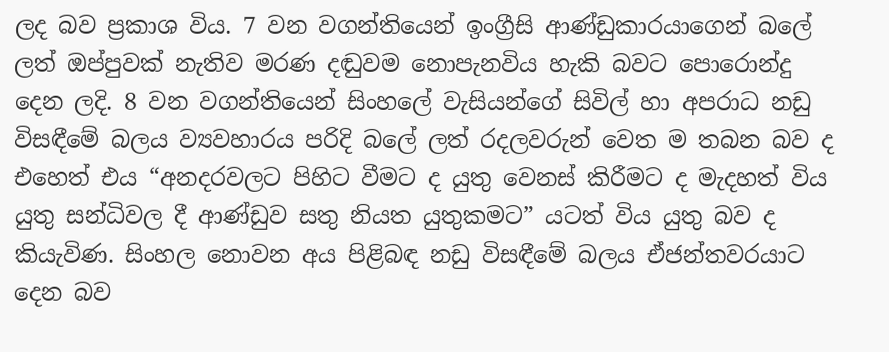ලද බව ප්‍රකාශ විය. 7 වන වගන්තියෙන් ඉංග්‍රීසි ආණ්ඩුකාරයාගෙන් බලේ ලත් ඔප්පුවක් නැතිව මරණ දඬුවම නොපැනවිය හැකි බවට පොරොන්දු දෙන ලදි. 8 වන වගන්තියෙන් සිංහලේ වැසියන්ගේ සිවිල් හා අපරාධ නඩු විසඳීමේ බලය ව්‍යවහාරය පරිදි බලේ ලත් රදලවරුන් වෙත ම තබන බව ද එහෙත් එය “අනදරවලට පිහිට වීමට ද යුතු වෙනස් කිරීමට ද මැදහත් විය යුතු සන්ධිවල දී ආණ්ඩුව සතු නියත යුතුකමට” යටත් විය යුතු බව ද කියැවිණ. සිංහල නොවන අය පිළිබඳ නඩු විසඳීමේ බලය ඒජන්තවරයාට දෙන බව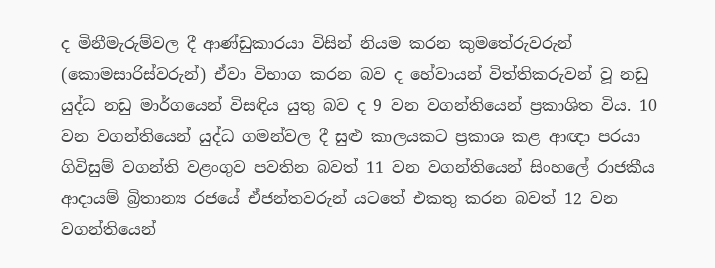ද මිනීමැරුම්වල දී ආණ්ඩුකාරයා විසින් නියම කරන කුමතේරුවරුන් (කොමසාරිස්වරුන්) ඒවා විභාග කරන බව ද හේවායන් විත්තිකරුවන් වූ නඩු යුද්ධ නඩු මාර්ගයෙන් විසඳිය යුතු බව ද 9 වන වගන්තියෙන් ප්‍රකාශිත විය. 10 වන වගන්තියෙන් යුද්ධ ගමන්වල දී සුළු කාලයකට ප්‍රකාශ කළ ආඥා පරයා ගිවිසුම් වගන්ති වළංගුව පවතින බවත් 11 වන වගන්තියෙන් සිංහලේ රාජකීය ආදායම් බ්‍රිතාන්‍ය රජයේ ඒජන්තවරුන් යටතේ එකතු කරන බවත් 12 වන වගන්තියෙන්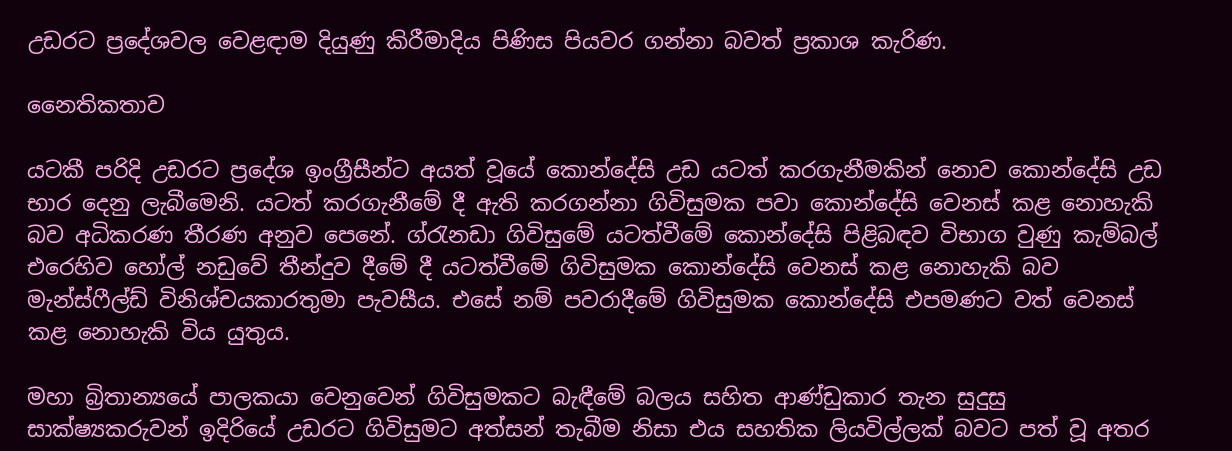උඩරට ප්‍රදේශවල වෙළඳාම දියුණු කිරීමාදිය පිණිස පියවර ගන්නා බවත් ප්‍රකාශ කැරිණ.

නෛතිකතාව

යටකී පරිදි උඩරට ප්‍රදේශ ඉංග්‍රීසීන්ට අයත් වූයේ කොන්දේසි උඩ යටත් කරගැනීමකින් නොව කොන්දේසි උඩ භාර දෙනු ලැබීමෙනි. යටත් කරගැනීමේ දී ඇති කරගන්නා ගිවිසුමක පවා කොන්දේසි වෙනස් කළ නොහැකි බව අධිකරණ තීරණ අනුව පෙනේ. ග්රැනඩා ගිවිසුමේ යටත්වීමේ කොන්දේසි පිළිබඳව විභාග වුණු කැම්බල් එරෙහිව හෝල් නඩුවේ තීන්දුව දීමේ දී යටත්වීමේ ගිවිසුමක කොන්දේසි වෙනස් කළ නොහැකි බව මැන්ස්ෆීල්ඩ් විනිශ්චයකාරතුමා පැවසීය. එසේ නම් පවරාදීමේ ගිවිසුමක කොන්දේසි එපමණට වත් වෙනස් කළ නොහැකි විය යුතුය.

මහා බ්‍රිතාන්‍යයේ පාලකයා වෙනුවෙන් ගිවිසුමකට බැඳීමේ බලය සහිත ආණ්ඩුකාර තැන සුදුසු සාක්ෂ්‍යකරුවන් ඉදිරියේ උඩරට ගිවිසුමට අත්සන් තැබීම නිසා එය සහතික ලියවිල්ලක් බවට පත් වූ අතර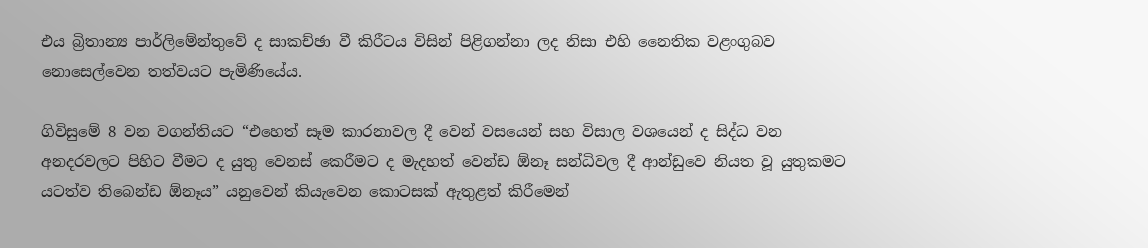එය බ්‍රිතාන්‍ය පාර්ලිමේන්තුවේ ද සාකච්ඡා වී කිරීටය විසින් පිළිගන්නා ලද නිසා එහි නෛතික වළංගුබව නොසෙල්වෙන තත්වයට පැමිණියේය.

ගිවිසුමේ 8 වන වගන්තියට “එහෙත් සෑම කාරනාවල දී වෙන් වසයෙන් සහ විසාල වශයෙන් ද සිද්ධ වන අනදරවලට පිහිට වීමට ද යුතු වෙනස් කෙරීමට ද මැදහත් වෙන්ඩ ඕනෑ සන්ධිවල දී ආන්ඩුවෙ නියත වූ යුතුකමට යටත්ව තිබෙන්ඩ ඕනෑය” යනුවෙන් කියැවෙන කොටසක් ඇතුළත් කිරීමෙන්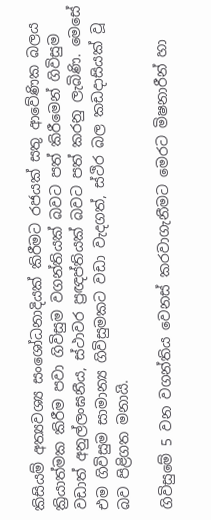කිසියම් අත්‍යවශ්‍ය සංශෝධනාදියක් කිරීමට රජයක් සතු ආවේණික බලය ක්‍රියාත්මක කිරීම පවා ගිවිසුම වගන්තියක් බවට පත් කිරීමෙන් ගිවිසුම වඩාත් අනුල්ලංඝනීය, ස්ථාවර ප්‍රඥප්තියක් බවට පත් කරනු ලැබිණි. මෙසේ එම ගිවිසුම සාමාන්‍ය ගිවිසුමකට වඩා වැදගත්, ස්ථිර බල කඩදාසියක් වූ බව පිළිගත මනායි.

ගිවිසුමේ 5 වන වගන්තිය වෙනස් කරවාගැනීමට මෙරට මිෂනාරීන් හා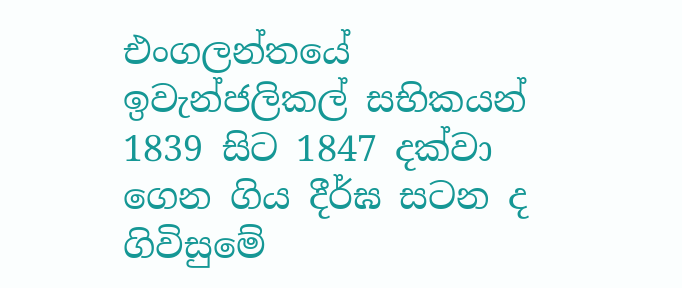එංගලන්තයේ ඉවැන්ජලිකල් සභිකයන් 1839 සිට 1847 දක්වා ගෙන ගිය දීර්ඝ සටන ද ගිවිසුමේ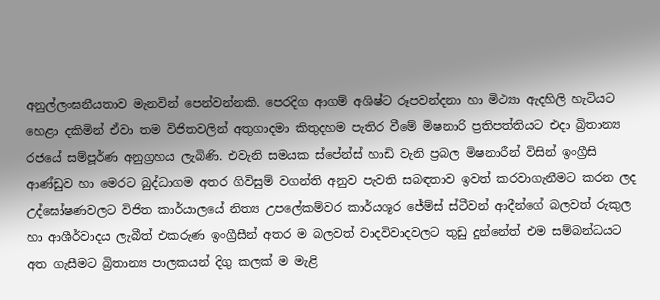අනුල්ලංඝනීයතාව මැනවින් පෙන්වන්නකි. පෙරදිග ආගම් අශිෂ්ට රූපවන්දනා හා මිථ්‍යා ඇදහිලි හැටියට හෙළා දකිමින් ඒවා තම විජිතවලින් අතුගාදමා කිතුදහම පැතිර වීමේ මිෂනාරි ප්‍රතිපත්තියට එදා බ්‍රිතාන්‍ය රජයේ සම්පූර්ණ අනුග්‍රහය ලැබිණි. එවැනි සමයක ස්පේන්ස් හාඩි වැනි ප්‍රබල මිෂනාරීන් විසින් ඉංග්‍රීසි ආණ්ඩුව හා මෙරට බුද්ධාගම අතර ගිවිසුම් වගන්ති අනුව පැවති සබඳතාව ඉවත් කරවාගැනීමට කරන ලද උද්ඝෝෂණවලට විජිත කාර්යාලයේ නිත්‍ය උපලේකම්වර කාර්යශූර ජේම්ස් ස්ටීවන් ආදීන්ගේ බලවත් රුකුල හා ආශීර්වාදය ලැබීත් එකරුණ ඉංග්‍රීසීන් අතර ම බලවත් වාදවිවාදවලට තුඩු දුන්නේත් එම සම්බන්ධයට අත ගැසීමට බ්‍රිතාන්‍ය පාලකයන් දිගු කලක් ම මැළි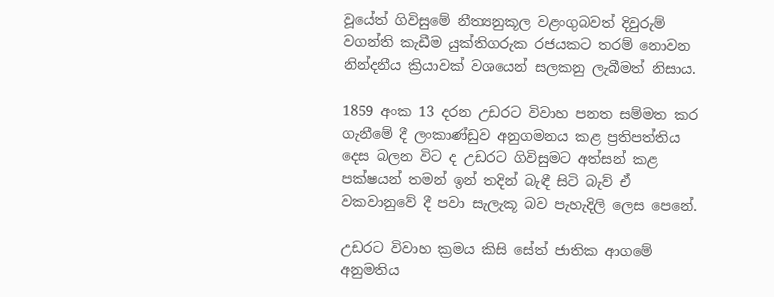වූයේත් ගිවිසුමේ නීත්‍යනුකූල වළංගුබවත් දිවුරුම් වගන්ති කැඩීම යුක්තිගරුක රජයකට තරම් නොවන නින්දනීය ක්‍රියාවක් වශයෙන් සලකනු ලැබීමත් නිසාය.

1859 අංක 13 දරන උඩරට විවාහ පනත සම්මත කර ගැනීමේ දී ලංකාණ්ඩුව අනුගමනය කළ ප්‍රතිපත්තිය දෙස බලන විට ද උඩරට ගිවිසුමට අත්සන් කළ පක්ෂයන් තමන් ඉන් තදින් බැඳී සිටි බැව් ඒ වකවානුවේ දී පවා සැලැකූ බව පැහැදිලි ලෙස පෙනේ.

උඩරට විවාහ ක්‍රමය කිසි සේත් ජාතික ආගමේ අනුමතිය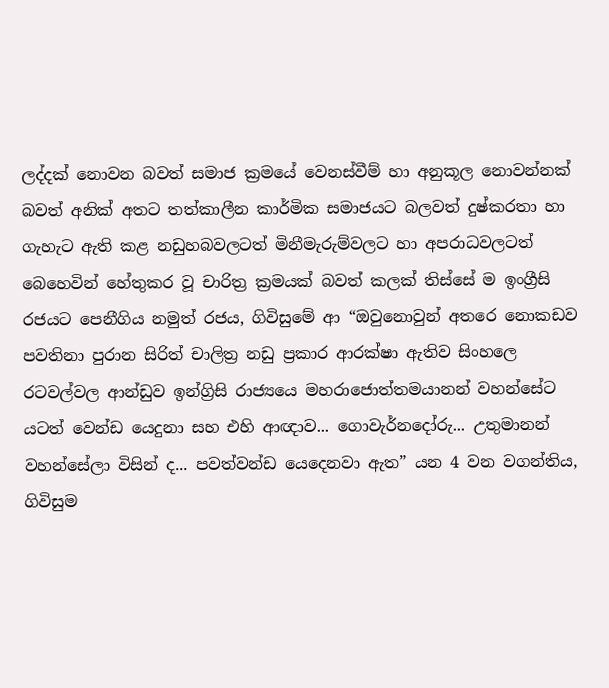ලද්දක් නොවන බවත් සමාජ ක්‍රමයේ වෙනස්වීම් හා අනුකූල නොවන්නක් බවත් අනික් අතට තත්කාලීන කාර්මික සමාජයට බලවත් දුෂ්කරතා හා ගැහැට ඇති කළ නඩුහබවලටත් මිනීමැරුම්වලට හා අපරාධවලටත් බෙහෙවින් හේතුකර වූ චාරිත්‍ර ක්‍රමයක් බවත් කලක් තිස්සේ ම ඉංග්‍රීසි රජයට පෙනීගිය නමුත් රජය, ගිවිසුමේ ආ “ඔවුනොවුන් අතරෙ නොකඩව පවතිනා පුරාන සිරිත් චාලිත්‍ර නඩු ප්‍රකාර ආරක්ෂා ඇතිව සිංහලෙ රටවල්වල ආන්ඩුව ඉන්ග්‍රිසි රාජ්‍යයෙ මහරාජොත්තමයානන් වහන්සේට යටත් වෙන්ඩ යෙදුනා සහ එහි ආඥාව... ගොවැර්නදෝරු... උතුමානන් වහන්සේලා විසින් ද... පවත්වන්ඩ යෙදෙනවා ඇත” යන 4 වන වගන්තිය, ගිවිසුම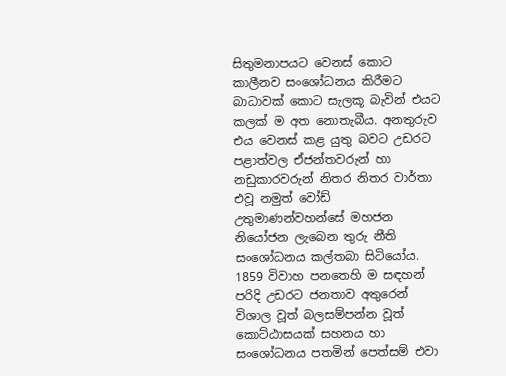සිතුමනාපයට වෙනස් කොට කාලීනව සංශෝධනය කිරීමට බාධාවක් කොට සැලකූ බැවින් එයට කලක් ම අත නොතැබීය. අනතුරුව එය වෙනස් කළ යුතු බවට උඩරට පළාත්වල ඒජන්තවරුන් හා නඩුකාරවරුන් නිතර නිතර වාර්තා එවූ නමුත් වෝඩ් උතුමාණන්වහන්සේ මහජන නියෝජන ලැබෙන තුරු නීති සංශෝධනය කල්තබා සිටියෝය. 1859 විවාහ පනතෙහි ම සඳහන් පරිදි උඩරට ජනතාව අතුරෙන් විශාල වූත් බලසම්පන්න වූත් කොට්ඨාසයක් සහනය හා සංශෝධනය පතමින් පෙත්සම් එවා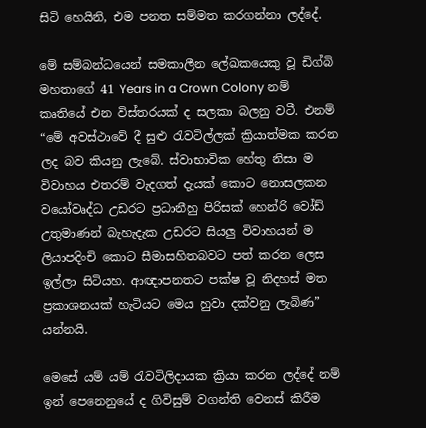සිටි හෙයිනි, එම පනත සම්මත කරගන්නා ලද්දේ.

මේ සම්බන්ධයෙන් සමකාලීන ලේඛකයෙකු වූ ඩිග්බි මහතාගේ 41 Years in a Crown Colony නම් කෘතියේ එන විස්තරයක් ද සලකා බලනු වටී. එනම් “මේ අවස්ථාවේ දී සුළු රැවටිල්ලක් ක්‍රියාත්මක කරන ලද බව කියනු ලැබේ. ස්වාභාවික හේතු නිසා ම විවාහය එතරම් වැදගත් දැයක් කොට නොසලකන වයෝවෘද්ධ උඩරට ප්‍රධානීහු පිරිසක් හෙන්රි වෝඩ් උතුමාණන් බැහැදැක උඩරට සියලු විවාහයන් ම ලියාපදිංචි කොට සීමාසහිතබවට පත් කරන ලෙස ඉල්ලා සිටියහ. ආඥාපනතට පක්ෂ වූ නිදහස් මත ප්‍රකාශනයක් හැටියට මෙය හුවා දක්වනු ලැබිණ” යන්නයි.

මෙසේ යම් යම් රැවටිලිදායක ක්‍රියා කරන ලද්දේ නම් ඉන් පෙනෙනුයේ ද ගිවිසුම් වගන්ති වෙනස් කිරීම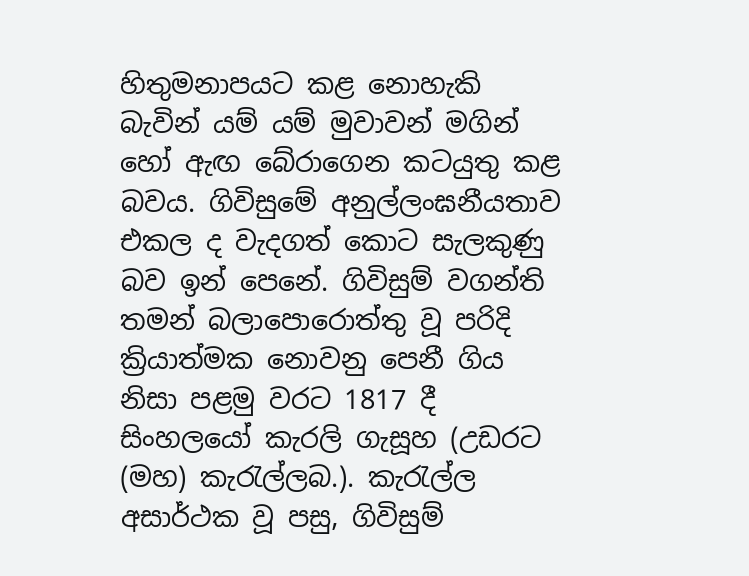හිතුමනාපයට කළ නොහැකි බැවින් යම් යම් මුවාවන් මගින් හෝ ඇඟ බේරාගෙන කටයුතු කළ බවය. ගිවිසුමේ අනුල්ලංඝනීයතාව එකල ද වැදගත් කොට සැලකුණු බව ඉන් පෙනේ. ගිවිසුම් වගන්ති තමන් බලාපොරොත්තු වූ පරිදි ක්‍රියාත්මක නොවනු පෙනී ගිය නිසා පළමු වරට 1817 දී සිංහලයෝ කැරලි ගැසූහ (උඩරට (මහ) කැරැල්ලබ.). කැරැල්ල අසාර්ථක වූ පසු, ගිවිසුම්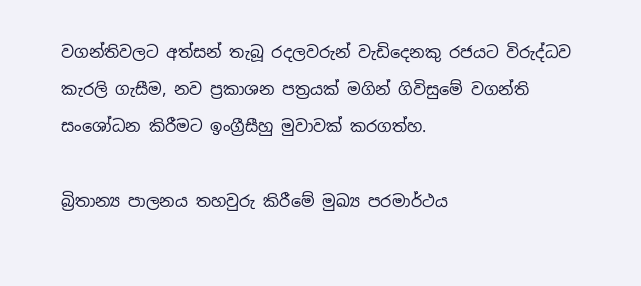වගන්තිවලට අත්සන් තැබූ රදලවරුන් වැඩිදෙනකු රජයට විරුද්ධව කැරලි ගැසීම, නව ප්‍රකාශන පත්‍රයක් මගින් ගිවිසුමේ වගන්ති සංශෝධන කිරීමට ඉංග්‍රීසීහු මුවාවක් කරගත්හ.

බ්‍රිතාන්‍ය පාලනය තහවුරු කිරීමේ මුඛ්‍ය පරමාර්ථය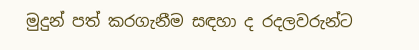මුදුන් පත් කරගැනීම සඳහා ද රදලවරුන්ට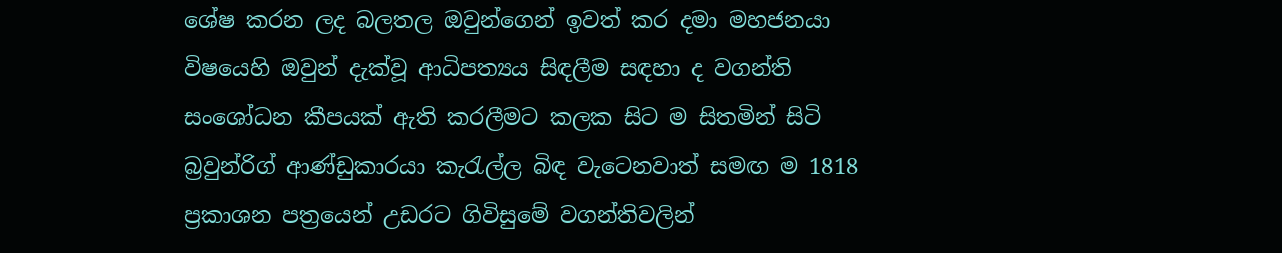ශේෂ කරන ලද බලතල ඔවුන්ගෙන් ඉවත් කර දමා මහජනයා විෂයෙහි ඔවුන් දැක්වූ ආධිපත්‍යය සිඳලීම සඳහා ද වගන්ති සංශෝධන කීපයක් ඇති කරලීමට කලක සිට ම සිතමින් සිටි බ්‍රවුන්රිග් ආණ්ඩුකාරයා කැරැල්ල බිඳ වැටෙනවාත් සමඟ ම 1818 ප්‍රකාශන පත්‍රයෙන් උඩරට ගිවිසුමේ වගන්තිවලින්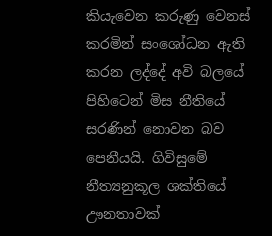කියැවෙන කරුණු වෙනස් කරමින් සංශෝධන ඇති කරන ලද්දේ අවි බලයේ පිහිටෙන් මිස නීතියේ සරණින් නොවන බව පෙනීයයි. ගිවිසුමේ නීත්‍යනුකූල ශක්තියේ ඌනතාවක්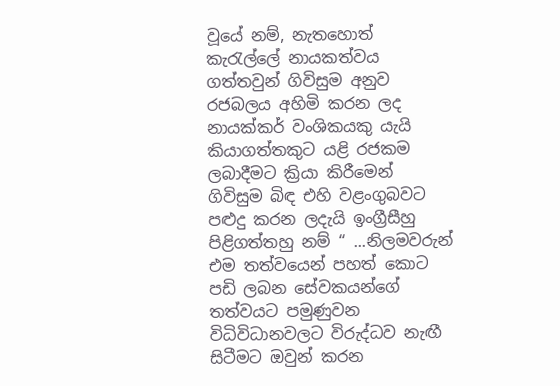වූයේ නම්, නැතහොත් කැරැල්ලේ නායකත්වය ගත්තවුන් ගිවිසුම අනුව රජබලය අහිමි කරන ලද නායක්කර් වංශිකයකු යැයි කියාගත්තකුට යළි රජකම ලබාදීමට ක්‍රියා කිරීමෙන් ගිවිසුම බිඳ එහි වළංගුබවට පළුදු කරන ලදැයි ඉංග්‍රීසීහු පිළිගත්තහු නම් “ ...නිලමවරුන් එම තත්වයෙන් පහත් කොට පඩි ලබන සේවකයන්ගේ තත්වයට පමුණුවන විධිවිධානවලට විරුද්ධව නැඟී සිටීමට ඔවුන් කරන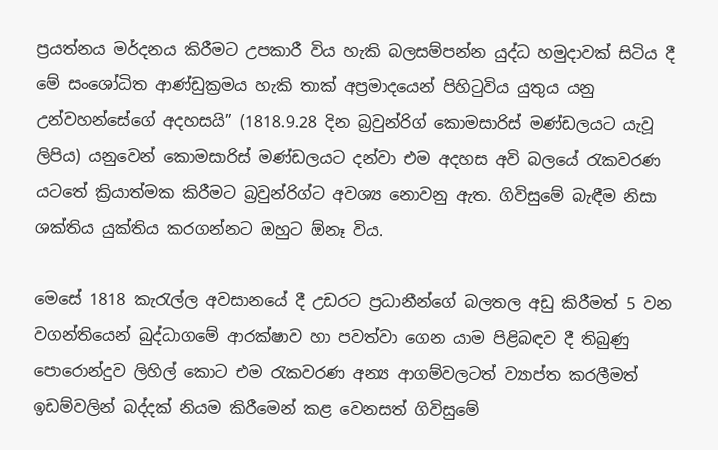ප්‍රයත්නය මර්දනය කිරීමට උපකාරී විය හැකි බලසම්පන්න යුද්ධ හමුදාවක් සිටිය දී මේ සංශෝධිත ආණ්ඩුක්‍රමය හැකි තාක් අප්‍රමාදයෙන් පිහිටුවිය යුතුය යනු උන්වහන්සේගේ අදහසයි” (1818.9.28 දින බ්‍රවුන්රිග් කොමසාරිස් මණ්ඩලයට යැවූ ලිපිය) යනුවෙන් කොමසාරිස් මණ්ඩලයට දන්වා එම අදහස අවි බලයේ රැකවරණ යටතේ ක්‍රියාත්මක කිරීමට බ්‍රවුන්රිග්ට අවශ්‍ය නොවනු ඇත. ගිවිසුමේ බැඳීම නිසා ශක්තිය යුක්තිය කරගන්නට ඔහුට ඕනෑ විය.

මෙසේ 1818 කැරැල්ල අවසානයේ දී උඩරට ප්‍රධානීන්ගේ බලතල අඩු කිරීමත් 5 වන වගන්තියෙන් බුද්ධාගමේ ආරක්ෂාව හා පවත්වා ගෙන යාම පිළිබඳව දී තිබුණු පොරොන්දුව ලිහිල් කොට එම රැකවරණ අන්‍ය ආගම්වලටත් ව්‍යාප්ත කරලීමත් ඉඩම්වලින් බද්දක් නියම කිරීමෙන් කළ වෙනසත් ගිවිසුමේ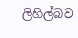ලිහිල්බව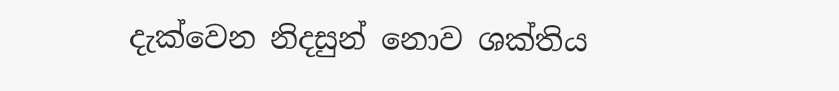දැක්වෙන නිදසුන් නොව ශක්තිය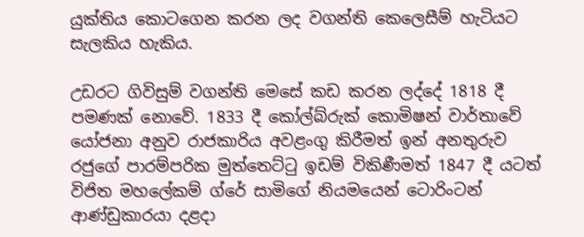යුක්තිය කොටගෙන කරන ලද වගන්ති කෙලෙසීම් හැටියට සැලකිය හැකිය.

උඩරට ගිවිසුම් වගන්ති මෙසේ කඩ කරන ලද්දේ 1818 දී පමණක් නොවේ. 1833 දී කෝල්බ්රුක් කොමිෂන් වාර්තාවේ යෝජනා අනුව රාජකාරිය අවළංගු කිරීමත් ඉන් අනතුරුව රජුගේ පාරම්පරික මුත්තෙට්ටු ඉඩම් විකිණීමත් 1847 දී යටත් විජිත මහලේකම් ග්රේ සාමිගේ නියමයෙන් ටොරිංටන් ආණ්ඩුකාරයා දළදා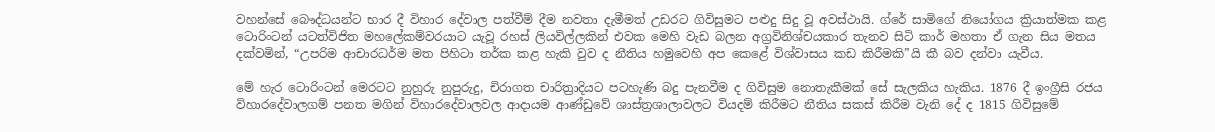වහන්සේ බෞද්ධයන්ට භාර දී විහාර දේවාල පත්වීම් දීම නවතා දැමීමත් උඩරට ගිවිසුමට පළුදු සිදු වූ අවස්ථායි. ග්රේ සාමිගේ නියෝගය ක්‍රියාත්මක කළ ටොරිංටන් යටත්විජිත මහලේකම්වරයාට යැවූ රහස් ලියවිල්ලකින් එවක මෙහි වැඩ බලන අග්‍රවිනිශ්චයකාර තැනව සිටි කාර් මහතා ඒ ගැන සිය මතය දක්වමින්, “උපරිම ආචාරධර්ම මත පිහිටා තර්ක කළ හැකි වුව ද නීතිය හමුවෙහි අප කෙළේ විශ්වාසය කඩ කිරීමකි”යි කී බව දන්වා යැවීය.

මේ හැර ටොරිංටන් මෙරටට නුහුරු නුපුරුදු, චිරාගත චාරිත්‍රාදියට පටහැණි බදු පැනවීම ද ගිවිසුම නොතැකීමක් සේ සැලකිය හැකිය. 1876 දී ඉංග්‍රීසි රජය විහාරදේවාලගම් පනත මගින් විහාරදේවාලවල ආදායම ආණ්ඩුවේ ශාස්ත්‍රශාලාවලට වියදම් කිරීමට නීතිය සකස් කිරීම වැනි දේ ද 1815 ගිවිසුමේ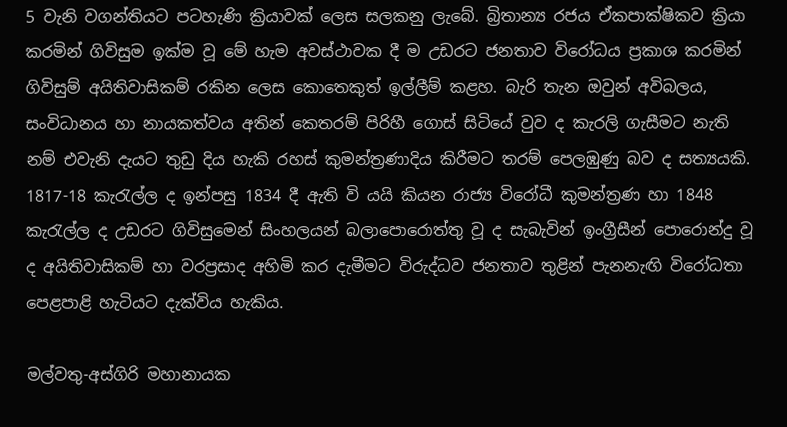5 වැනි වගන්තියට පටහැණි ක්‍රියාවක් ලෙස සලකනු ලැබේ. බ්‍රිතාන්‍ය රජය ඒකපාක්ෂිකව ක්‍රියා කරමින් ගිවිසුම ඉක්ම වූ මේ හැම අවස්ථාවක දී ම උඩරට ජනතාව විරෝධය ප්‍රකාශ කරමින් ගිවිසුම් අයිතිවාසිකම් රකින ලෙස කොතෙකුත් ඉල්ලීම් කළහ. බැරි තැන ඔවුන් අවිබලය, සංවිධානය හා නායකත්වය අතින් කෙතරම් පිරිහී ගොස් සිටියේ වුව ද කැරලි ගැසීමට නැති නම් එවැනි දැයට තුඩු දිය හැකි රහස් කුමන්ත්‍රණාදිය කිරීමට තරම් පෙලඹුණු බව ද සත්‍යයකි. 1817-18 කැරැල්ල ද ඉන්පසු 1834 දී ඇති වි යයි කියන රාජ්‍ය විරෝධී කුමන්ත්‍රණ හා 1848 කැරැල්ල ද උඩරට ගිවිසුමෙන් සිංහලයන් බලාපොරොත්තු වූ ද සැබැවින් ඉංග්‍රීසීන් පොරොන්දු වූ ද අයිතිවාසිකම් හා වරප්‍රසාද අහිමි කර දැමීමට විරුද්ධව ජනතාව තුළින් පැනනැඟි විරෝධතා පෙළපාළි හැටියට දැක්විය හැකිය.

මල්වතු-අස්ගිරි මහානායක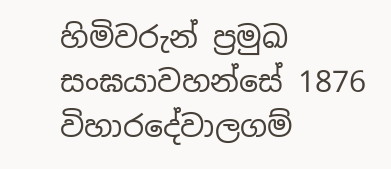හිමිවරුන් ප්‍රමුඛ සංඝයාවහන්සේ 1876 විහාරදේවාලගම්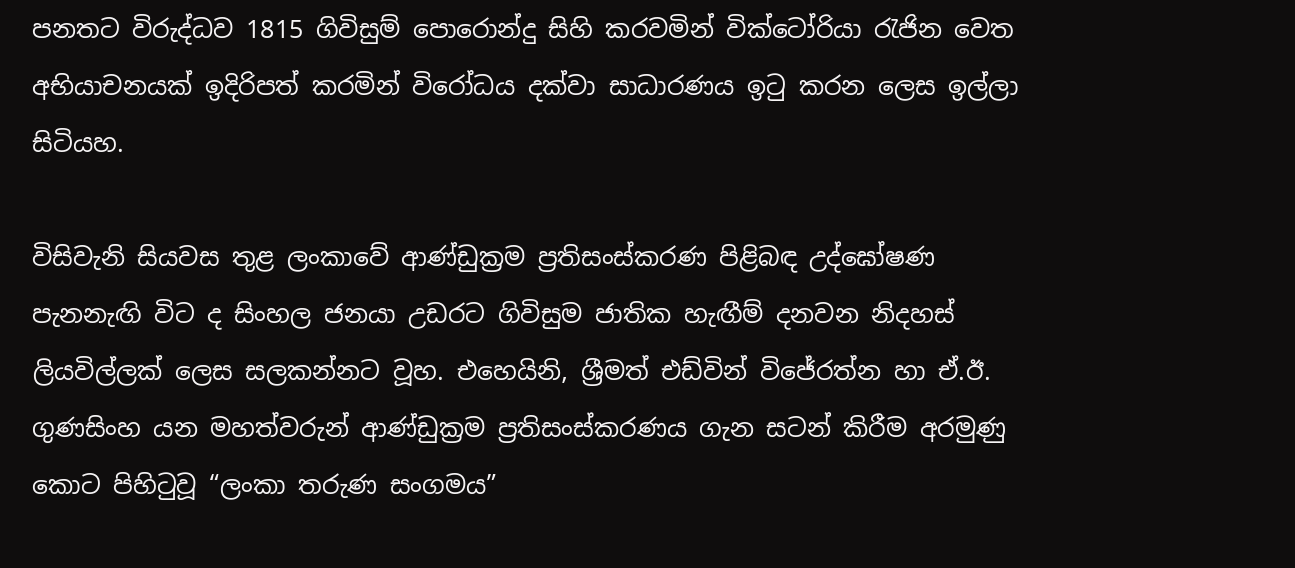පනතට විරුද්ධව 1815 ගිවිසුම් පොරොන්දු සිහි කරවමින් වික්ටෝරියා රැජින වෙත අභියාචනයක් ඉදිරිපත් කරමින් විරෝධය දක්වා සාධාරණය ඉටු කරන ලෙස ඉල්ලා සිටියහ.

විසිවැනි සියවස තුළ ලංකාවේ ආණ්ඩුක්‍රම ප්‍රතිසංස්කරණ පිළිබඳ උද්ඝෝෂණ පැනනැඟි විට ද සිංහල ජනයා උඩරට ගිවිසුම ජාතික හැඟීම් දනවන නිදහස් ලියවිල්ලක් ලෙස සලකන්නට වූහ. එහෙයිනි, ශ්‍රීමත් එඩ්වින් විජේරත්න හා ඒ.ඊ. ගුණසිංහ යන මහත්වරුන් ආණ්ඩුක්‍රම ප්‍රතිසංස්කරණය ගැන සටන් කිරීම අරමුණු කොට පිහිටුවූ “ලංකා තරුණ සංගමය”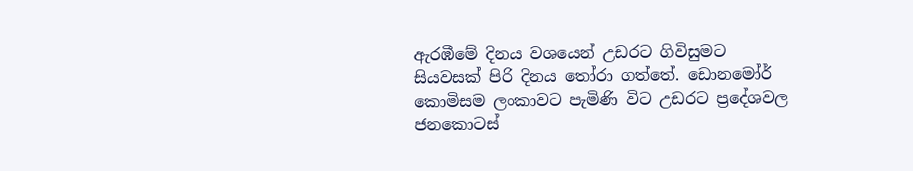ඇරඹීමේ දිනය වශයෙන් උඩරට ගිවිසුමට සියවසක් පිරි දිනය තෝරා ගත්තේ. ඩොනමෝර් කොමිසම ලංකාවට පැමිණි විට උඩරට ප්‍රදේශවල ජනකොටස්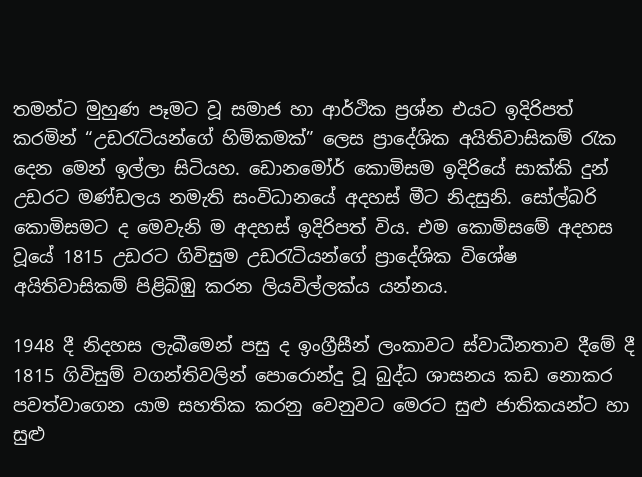තමන්ට මුහුණ පෑමට වූ සමාජ හා ආර්ථික ප්‍රශ්න එයට ඉදිරිපත් කරමින් “උඩරැටියන්ගේ හිමිකමක්” ලෙස ප්‍රාදේශික අයිතිවාසිකම් රැක දෙන මෙන් ඉල්ලා සිටියහ. ඩොනමෝර් කොමිසම ඉදිරියේ සාක්කි දුන් උඩරට මණ්ඩලය නමැති සංවිධානයේ අදහස් මීට නිදසුනි. සෝල්බරි කොමිසමට ද මෙවැනි ම අදහස් ඉදිරිපත් විය. එම කොමිසමේ අදහස වූයේ 1815 උඩරට ගිවිසුම උඩරැටියන්ගේ ප්‍රාදේශික විශේෂ අයිතිවාසිකම් පිළිබිඹු කරන ලියවිල්ලක්ය යන්නය.

1948 දී නිදහස ලැබීමෙන් පසු ද ඉංග්‍රීසීන් ලංකාවට ස්වාධීනතාව දීමේ දී 1815 ගිවිසුම් වගන්තිවලින් පොරොන්දු වූ බුද්ධ ශාසනය කඩ නොකර පවත්වාගෙන යාම සහතික කරනු වෙනුවට මෙරට සුළු ජාතිකයන්ට හා සුළු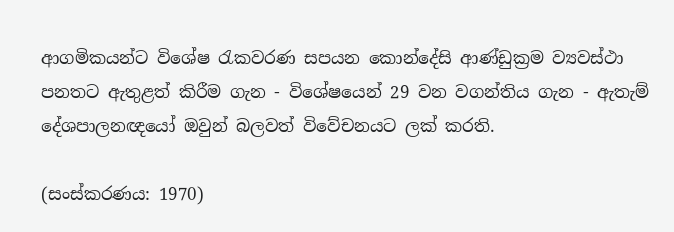ආගමිකයන්ට විශේෂ රැකවරණ සපයන කොන්දේසි ආණ්ඩුක්‍රම ව්‍යවස්ථා පනතට ඇතුළත් කිරීම ගැන - විශේෂයෙන් 29 වන වගන්තිය ගැන - ඇතැම් දේශපාලනඥයෝ ඔවුන් බලවත් විවේචනයට ලක් කරති.

(සංස්කරණය: 1970)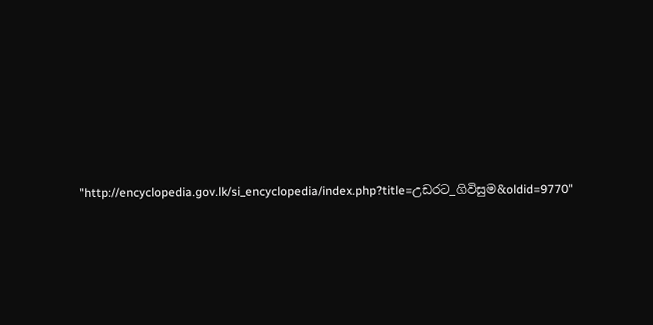"http://encyclopedia.gov.lk/si_encyclopedia/index.php?title=උඩරට_ගිවිසුම&oldid=9770"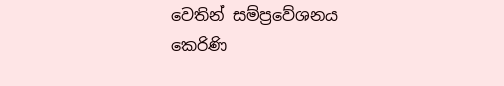වෙතින් සම්ප්‍රවේශනය කෙරිණි